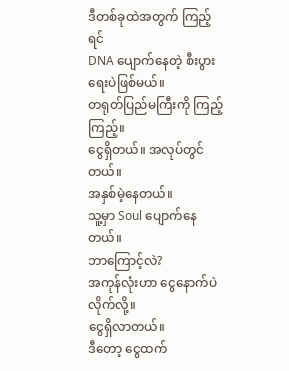ဒီတစ်ခုထဲအတွက် ကြည့်ရင်
DNA ပျောက်နေတဲ့ စီးပွားရေးပဲဖြစ်မယ်။
တရုတ်ပြည်မကြီးကို ကြည့်ကြည့်။
ငွေရှိတယ်။ အလုပ်တွင်တယ်။
အနှစ်မဲ့နေတယ်။
သူ့မှာ Soul ပျောက်နေတယ်။
ဘာကြောင့်လဲ?
အကုန်လုံးဟာ ငွေနောက်ပဲလိုက်လို့။
ငွေရှိလာတယ်။
ဒီတော့ ငွေထက်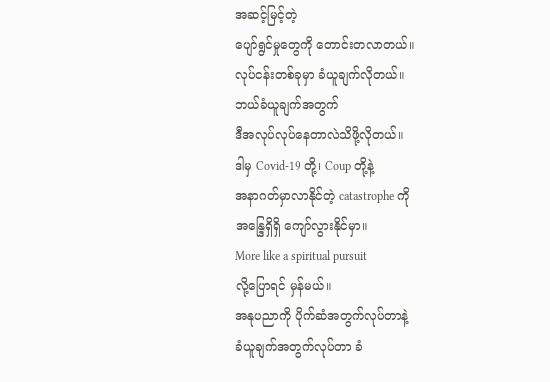အဆင့်မြင့်တဲ့
ပျော်ရွင်မှုတွေကို တောင်းတလာတယ်။
လုပ်ငန်းတစ်ခုမှာ ခံယူချက်လိုတယ်။
ဘယ်ခံယူချက်အတွက်
ဒီအလုပ်လုပ်နေတာလဲသိဖို့လိုတယ်။
ဒါမှ Covid-19 တို့၊ Coup တို့နဲ့
အနာဂတ်မှာလာနိုင်တဲ့ catastrophe ကို
အန္ဒြေရှိရှိ ကျော်လွားနိုင်မှာ။
More like a spiritual pursuit
လို့ပြောရင် မှန်မယ်။
အနုပညာကို ပိုက်ဆံအတွက်လုပ်တာနဲ့
ခံယူချက်အတွက်လုပ်တာ ခံ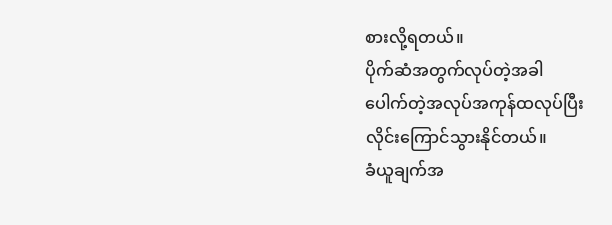စားလို့ရတယ်။
ပိုက်ဆံအတွက်လုပ်တဲ့အခါ
ပေါက်တဲ့အလုပ်အကုန်ထလုပ်ပြီး
လိုင်းကြောင်သွားနိုင်တယ်။
ခံယူချက်အ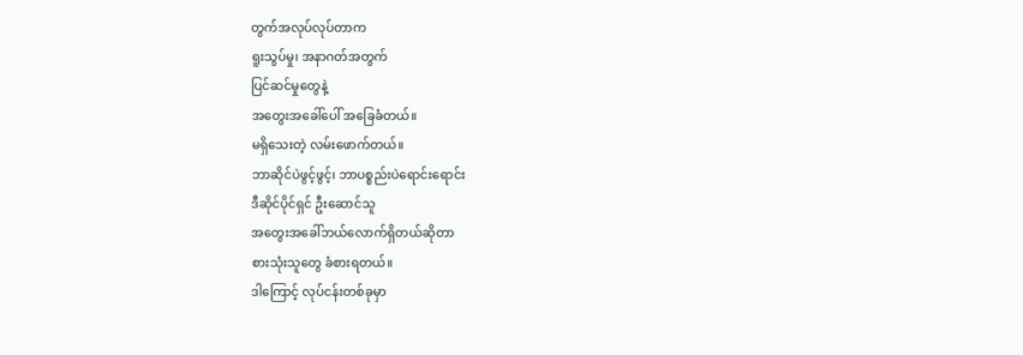တွက်အလုပ်လုပ်တာက
ရူးသွပ်မှု၊ အနာဂတ်အတွက်
ပြင်ဆင်မှုတွေနဲ့
အတွေးအခေါ်ပေါ် အခြေခံတယ်။
မရှိသေးတဲ့ လမ်းဖောက်တယ်။
ဘာဆိုင်ပဲဖွင့်ဖွင့်၊ ဘာပစ္စည်းပဲရောင်းရောင်း
ဒီဆိုင်ပိုင်ရှင် ဦးဆောင်သူ
အတွေးအခေါ်ဘယ်လောက်ရှိတယ်ဆိုတာ
စားသုံးသူတွေ ခံစားရတယ်။
ဒါကြောင့် လုပ်ငန်းတစ်ခုမှာ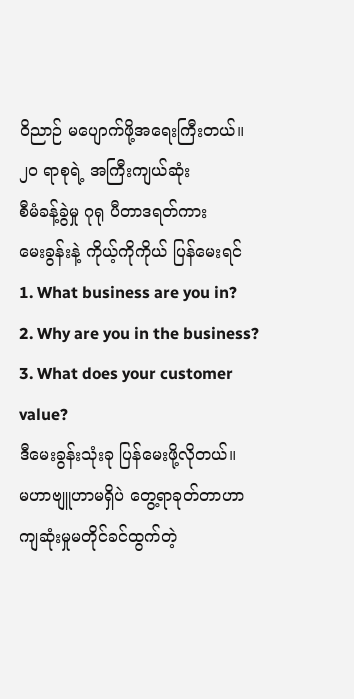ဝိညာဉ် မပျောက်ဖို့အရေးကြီးတယ်။
၂၀ ရာစုရဲ့ အကြီးကျယ်ဆုံး
စီမံခန့်ခွဲမှု ဂုရု ပီတာဒရတ်ကား
မေးခွန်းနဲ့ ကိုယ့်ကိုကိုယ် ပြန်မေးရင်
1. What business are you in?
2. Why are you in the business?
3. What does your customer value?
ဒီမေးခွန်းသုံးခု ပြန်မေးဖို့လိုတယ်။
မဟာဗျူဟာမရှိပဲ တွေ့ရာခုတ်တာဟာ
ကျဆုံးမှုမတိုင်ခင်ထွက်တဲ့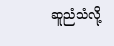ဆူညံသံလို့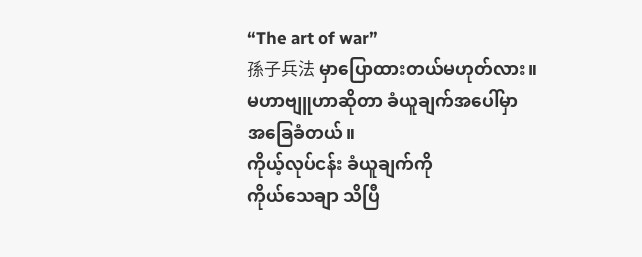“The art of war”
孫子兵法 မှာပြောထားတယ်မဟုတ်လား။
မဟာဗျူဟာဆိုတာ ခံယူချက်အပေါ်မှာ
အခြေခံတယ်။
ကိုယ့်လုပ်ငန်း ခံယူချက်ကို
ကိုယ်သေချာ သိပြီ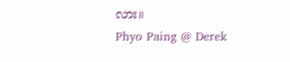လား။
Phyo Paing @ Derek